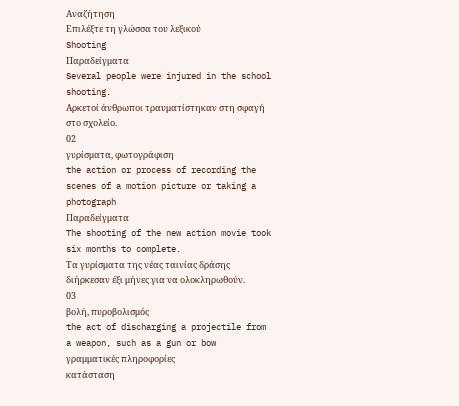Αναζήτηση
Επιλέξτε τη γλώσσα του λεξικού
Shooting
Παραδείγματα
Several people were injured in the school shooting.
Αρκετοί άνθρωποι τραυματίστηκαν στη σφαγή στο σχολείο.
02
γυρίσματα, φωτογράφιση
the action or process of recording the scenes of a motion picture or taking a photograph
Παραδείγματα
The shooting of the new action movie took six months to complete.
Τα γυρίσματα της νέας ταινίας δράσης διήρκεσαν έξι μήνες για να ολοκληρωθούν.
03
βολή, πυροβολισμός
the act of discharging a projectile from a weapon, such as a gun or bow
γραμματικές πληροφορίες
κατάσταση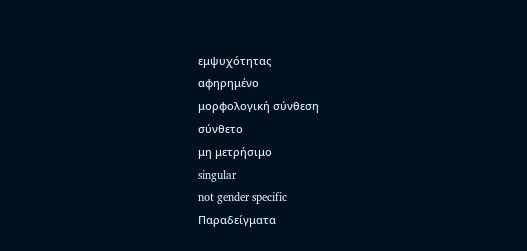εμψυχότητας
αφηρημένο
μορφολογική σύνθεση
σύνθετο
μη μετρήσιμο
singular
not gender specific
Παραδείγματα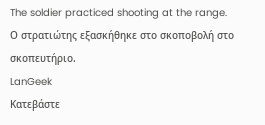The soldier practiced shooting at the range.
Ο στρατιώτης εξασκήθηκε στο σκοποβολή στο σκοπευτήριο.
LanGeek
Κατεβάστε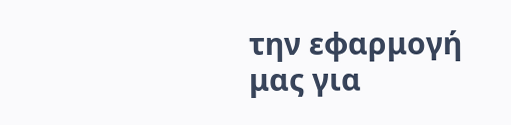την εφαρμογή μας για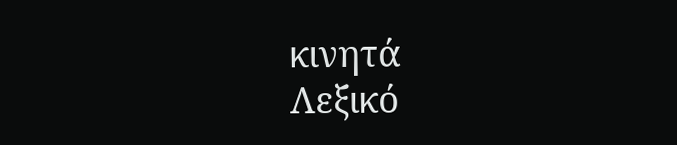κινητά
Λεξικό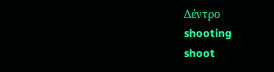Δέντρο
shooting
shoot